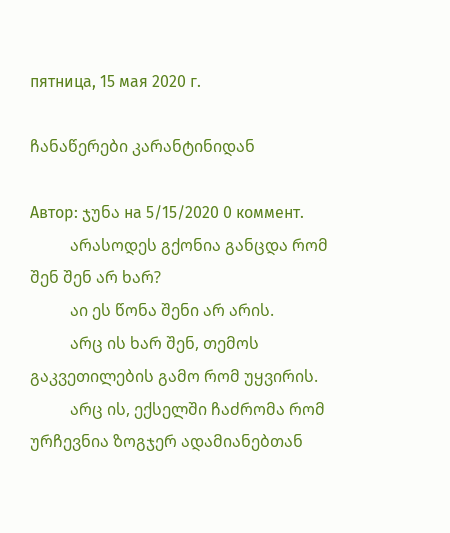пятница, 15 мая 2020 г.

ჩანაწერები კარანტინიდან

Автор: ჯუნა на 5/15/2020 0 коммент.
          არასოდეს გქონია განცდა რომ შენ შენ არ ხარ?
          აი ეს წონა შენი არ არის.
          არც ის ხარ შენ, თემოს გაკვეთილების გამო რომ უყვირის.
          არც ის, ექსელში ჩაძრომა რომ ურჩევნია ზოგჯერ ადამიანებთან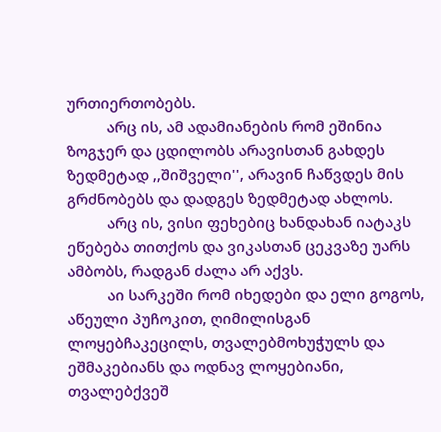ურთიერთობებს.
          არც ის, ამ ადამიანების რომ ეშინია ზოგჯერ და ცდილობს არავისთან გახდეს ზედმეტად ,,შიშველი'', არავინ ჩაწვდეს მის გრძნობებს და დადგეს ზედმეტად ახლოს.
          არც ის, ვისი ფეხებიც ხანდახან იატაკს ეწებება თითქოს და ვიკასთან ცეკვაზე უარს ამბობს, რადგან ძალა არ აქვს.
          აი სარკეში რომ იხედები და ელი გოგოს, აწეული პუჩოკით, ღიმილისგან ლოყებჩაკეცილს, თვალებმოხუჭულს და ეშმაკებიანს და ოდნავ ლოყებიანი, თვალებქვეშ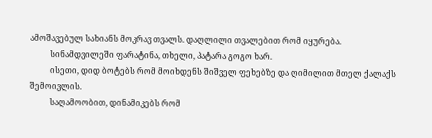ამოშავებულ სახიანს მოკრავ თვალს. დაღლილი თვალებით რომ იყურება.
          სინამდვილეში ფარატინა, თხელი, პატარა გოგო ხარ.
          ისეთი, დიდ ბოტებს რომ მოიხდენს შიშველ ფეხებზე და ღიმილით მთელ ქალაქს შემოივლის.
          საღამოობით, დინამიკებს რომ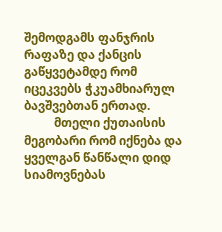შემოდგამს ფანჯრის რაფაზე და ქანცის გაწყვეტამდე რომ იცეკვებს ჭკუამხიარულ ბავშვებთან ერთად.
          მთელი ქუთაისის მეგობარი რომ იქნება და ყველგან წანწალი დიდ სიამოვნებას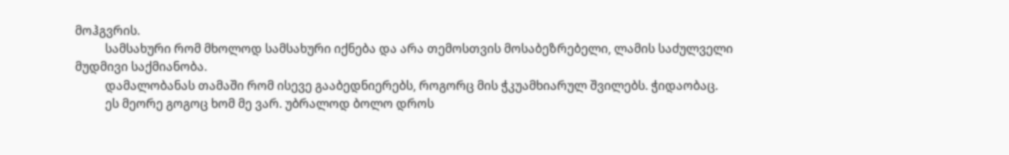მოჰგვრის.
          სამსახური რომ მხოლოდ სამსახური იქნება და არა თემოსთვის მოსაბეზრებელი, ლამის საძულველი მუდმივი საქმიანობა.
          დამალობანას თამაში რომ ისევე გააბედნიერებს, როგორც მის ჭკუამხიარულ შვილებს. ჭიდაობაც.
          ეს მეორე გოგოც ხომ მე ვარ. უბრალოდ ბოლო დროს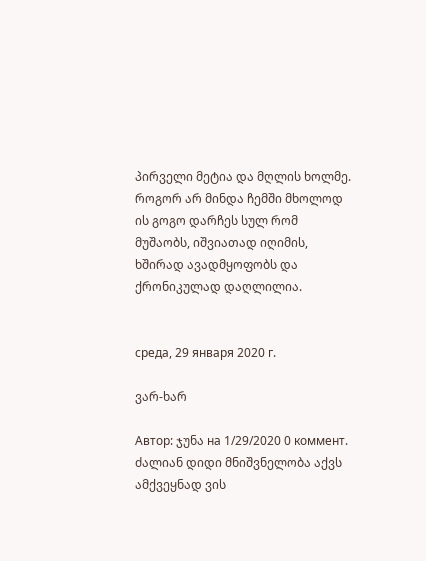პირველი მეტია და მღლის ხოლმე. როგორ არ მინდა ჩემში მხოლოდ ის გოგო დარჩეს სულ რომ მუშაობს, იშვიათად იღიმის, ხშირად ავადმყოფობს და ქრონიკულად დაღლილია.


среда, 29 января 2020 г.

ვარ-ხარ

Автор: ჯუნა на 1/29/2020 0 коммент.
ძალიან დიდი მნიშვნელობა აქვს ამქვეყნად ვის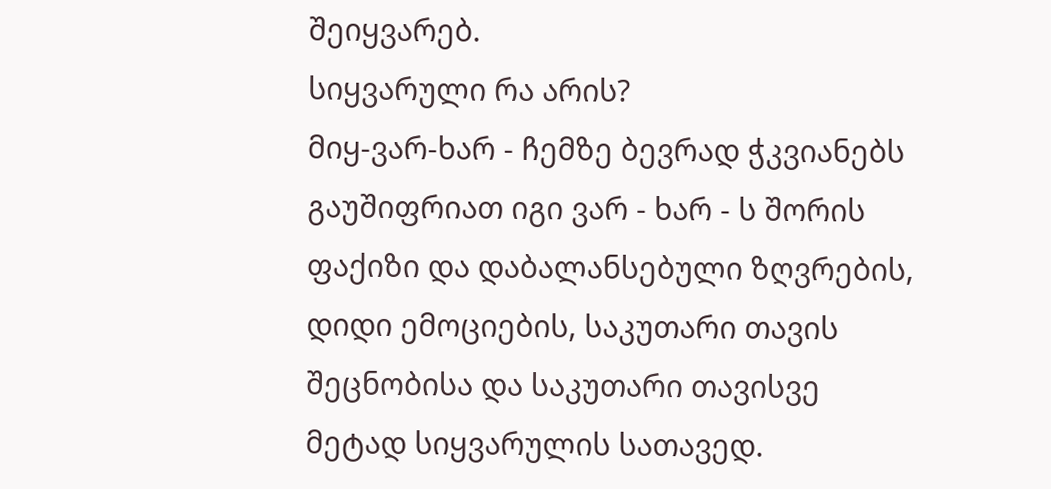შეიყვარებ.
სიყვარული რა არის?
მიყ-ვარ-ხარ - ჩემზე ბევრად ჭკვიანებს გაუშიფრიათ იგი ვარ - ხარ - ს შორის ფაქიზი და დაბალანსებული ზღვრების, დიდი ემოციების, საკუთარი თავის შეცნობისა და საკუთარი თავისვე მეტად სიყვარულის სათავედ.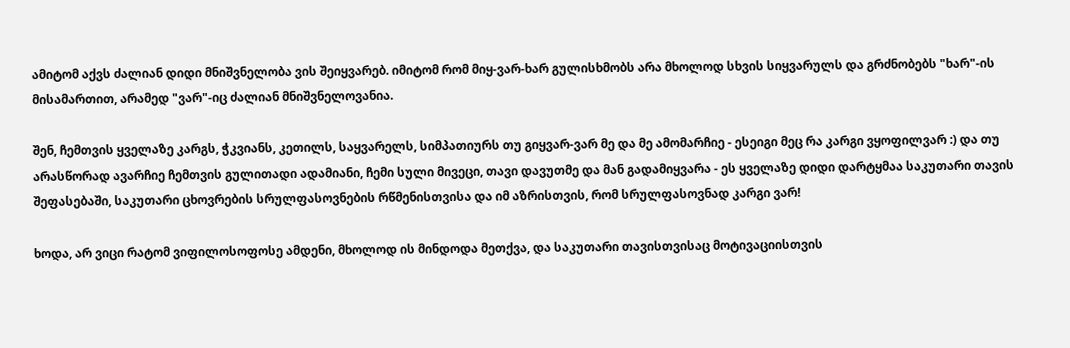ამიტომ აქვს ძალიან დიდი მნიშვნელობა ვის შეიყვარებ. იმიტომ რომ მიყ-ვარ-ხარ გულისხმობს არა მხოლოდ სხვის სიყვარულს და გრძნობებს "ხარ"-ის მისამართით, არამედ "ვარ"-იც ძალიან მნიშვნელოვანია.

შენ, ჩემთვის ყველაზე კარგს, ჭკვიანს, კეთილს, საყვარელს, სიმპათიურს თუ გიყვარ-ვარ მე და მე ამომარჩიე - ესეიგი მეც რა კარგი ვყოფილვარ :) და თუ არასწორად ავარჩიე ჩემთვის გულითადი ადამიანი, ჩემი სული მივეცი, თავი დავუთმე და მან გადამიყვარა - ეს ყველაზე დიდი დარტყმაა საკუთარი თავის შეფასებაში, საკუთარი ცხოვრების სრულფასოვნების რწმენისთვისა და იმ აზრისთვის, რომ სრულფასოვნად კარგი ვარ!

ხოდა, არ ვიცი რატომ ვიფილოსოფოსე ამდენი, მხოლოდ ის მინდოდა მეთქვა, და საკუთარი თავისთვისაც მოტივაციისთვის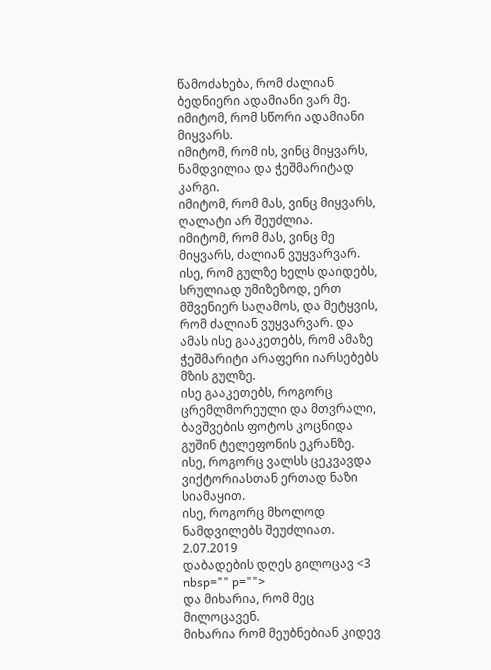წამოძახება, რომ ძალიან ბედნიერი ადამიანი ვარ მე.
იმიტომ, რომ სწორი ადამიანი მიყვარს.
იმიტომ, რომ ის, ვინც მიყვარს, ნამდვილია და ჭეშმარიტად კარგი.
იმიტომ, რომ მას, ვინც მიყვარს, ღალატი არ შეუძლია.
იმიტომ, რომ მას, ვინც მე მიყვარს, ძალიან ვუყვარვარ. ისე, რომ გულზე ხელს დაიდებს, სრულიად უმიზეზოდ, ერთ მშვენიერ საღამოს, და მეტყვის, რომ ძალიან ვუყვარვარ. და ამას ისე გააკეთებს, რომ ამაზე ჭეშმარიტი არაფერი იარსებებს მზის გულზე.
ისე გააკეთებს, როგორც ცრემლმორეული და მთვრალი, ბავშვების ფოტოს კოცნიდა გუშინ ტელეფონის ეკრანზე.
ისე, როგორც ვალსს ცეკვავდა ვიქტორიასთან ერთად ნაზი სიამაყით.
ისე, როგორც მხოლოდ ნამდვილებს შეუძლიათ.
2.07.2019
დაბადების დღეს გილოცავ <3 nbsp="" p="">
და მიხარია, რომ მეც მილოცავენ.
მიხარია რომ მეუბნებიან კიდევ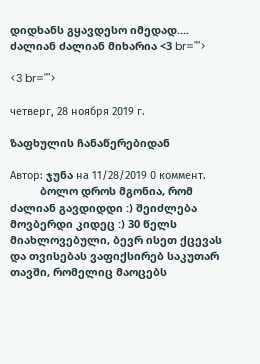დიდხანს გყავდესო იმედად....
ძალიან ძალიან მიხარია <3 br="">

<3 br="">

четверг, 28 ноября 2019 г.

ზაფხულის ჩანაწერებიდან

Автор: ჯუნა на 11/28/2019 0 коммент.
          ბოლო დროს მგონია, რომ ძალიან გავდიდდი :) შეიძლება მოვბერდი კიდეც :) 30 წელს მიახლოვებული, ბევრ ისეთ ქცევას და თვისებას ვაფიქსირებ საკუთარ თავში, რომელიც მაოცებს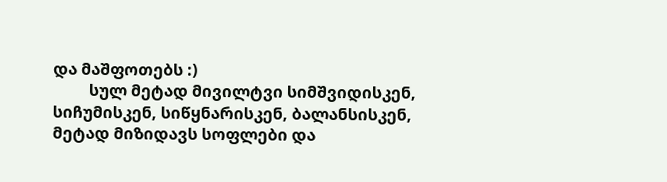და მაშფოთებს :)
         სულ მეტად მივილტვი სიმშვიდისკენ, სიჩუმისკენ, სიწყნარისკენ, ბალანსისკენ, მეტად მიზიდავს სოფლები და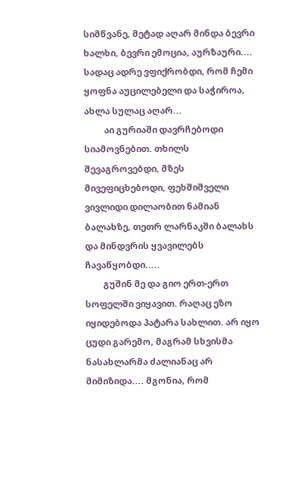სიმწვანე, მეტად აღარ მინდა ბევრი ხალხი, ბევრი ემოცია, აურზაური.... სადაც ადრე ვფიქრობდი, რომ ჩემი ყოფნა აუცილებელი და საჭიროა, ახლა სულაც აღარ...
          აი გურიაში დავრჩებოდი სიამოვნებით. თხილს შევაგროვებდი, მზეს მივეფიცხებოდი, ფეხშიშველი ვივლიდი დილაობით ნამიან ბალახზე, თეთრ ლარნაკში ბალახს და მინდვრის ყვავილებს ჩავაწყობდი.....
         გუშინ მე და გიო ერთ-ერთ სოფელში ვიყავით. რაღაც ეზო იყიდებოდა პატარა სახლით. არ იყო ცუდი გარემო, მაგრამ სხვისმა ნასახლარმა ძალიანაც არ მიმიზიდა.... მგონია, რომ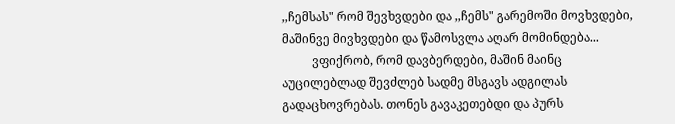,,ჩემსას" რომ შევხვდები და ,,ჩემს" გარემოში მოვხვდები, მაშინვე მივხვდები და წამოსვლა აღარ მომინდება...
          ვფიქრობ, რომ დავბერდები, მაშინ მაინც აუცილებლად შევძლებ სადმე მსგავს ადგილას გადაცხოვრებას. თონეს გავაკეთებდი და პურს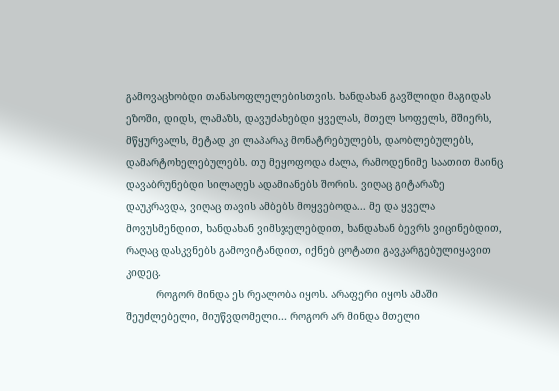გამოვაცხობდი თანასოფლელებისთვის. ხანდახან გავშლიდი მაგიდას ეზოში, დიდს, ლამაზს, დავუძახებდი ყველას, მთელ სოფელს, მშიერს, მწყურვალს, მეტად კი ლაპარაკ მონატრებულებს, დაობლებულებს, დამარტოხელებულებს. თუ მეყოფოდა ძალა, რამოდენიმე საათით მაინც დავაბრუნებდი სილაღეს ადამიანებს შორის. ვიღაც გიტარაზე დაუკრავდა, ვიღაც თავის ამბებს მოყვებოდა... მე და ყველა მოვუსმენდით, ხანდახან ვიმსჯელებდით, ხანდახან ბევრს ვიცინებდით, რაღაც დასკვნებს გამოვიტანდით, იქნებ ცოტათი გავკარგებულიყავით კიდეც.
          როგორ მინდა ეს რეალობა იყოს. არაფერი იყოს ამაში შეუძლებელი, მიუწვდომელი... როგორ არ მინდა მთელი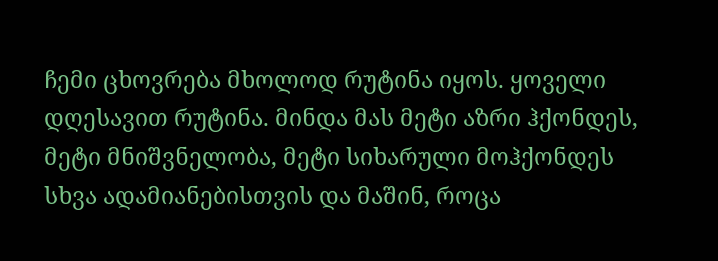ჩემი ცხოვრება მხოლოდ რუტინა იყოს. ყოველი დღესავით რუტინა. მინდა მას მეტი აზრი ჰქონდეს, მეტი მნიშვნელობა, მეტი სიხარული მოჰქონდეს სხვა ადამიანებისთვის და მაშინ, როცა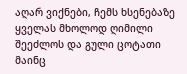აღარ ვიქნები, ჩემს ხსენებაზე ყველას მხოლოდ ღიმილი შეეძლოს და გული ცოტათი მაინც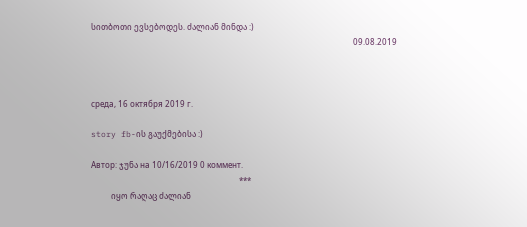სითბოთი ევსებოდეს. ძალიან მინდა :)
                                                                                                                                   09.08.2019



среда, 16 октября 2019 г.

story fb-ის გაუქმებისა :)

Автор: ჯუნა на 10/16/2019 0 коммент.
                                                                          ***
          იყო რაღაც ძალიან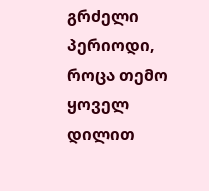გრძელი პერიოდი, როცა თემო ყოველ დილით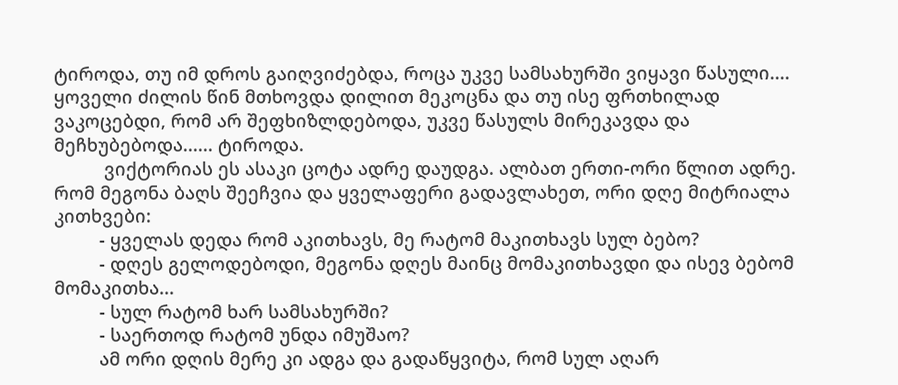ტიროდა, თუ იმ დროს გაიღვიძებდა, როცა უკვე სამსახურში ვიყავი წასული.... ყოველი ძილის წინ მთხოვდა დილით მეკოცნა და თუ ისე ფრთხილად ვაკოცებდი, რომ არ შეფხიზლდებოდა, უკვე წასულს მირეკავდა და მეჩხუბებოდა...... ტიროდა.
          ვიქტორიას ეს ასაკი ცოტა ადრე დაუდგა. ალბათ ერთი-ორი წლით ადრე. რომ მეგონა ბაღს შეეჩვია და ყველაფერი გადავლახეთ, ორი დღე მიტრიალა კითხვები:
         - ყველას დედა რომ აკითხავს, მე რატომ მაკითხავს სულ ბებო?
         - დღეს გელოდებოდი, მეგონა დღეს მაინც მომაკითხავდი და ისევ ბებომ მომაკითხა...
         - სულ რატომ ხარ სამსახურში?
         - საერთოდ რატომ უნდა იმუშაო?
         ამ ორი დღის მერე კი ადგა და გადაწყვიტა, რომ სულ აღარ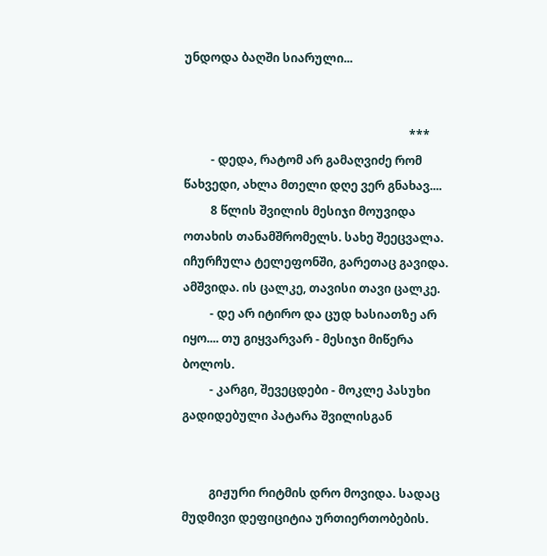უნდოდა ბაღში სიარული...


                                                                           ***
         - დედა, რატომ არ გამაღვიძე რომ წახვედი, ახლა მთელი დღე ვერ გნახავ....
         8 წლის შვილის მესიჯი მოუვიდა ოთახის თანამშრომელს. სახე შეეცვალა. იჩურჩულა ტელეფონში, გარეთაც გავიდა. ამშვიდა. ის ცალკე, თავისი თავი ცალკე.
         - დე არ იტირო და ცუდ ხასიათზე არ იყო.... თუ გიყვარვარ - მესიჯი მიწერა ბოლოს.
         - კარგი, შევეცდები - მოკლე პასუხი გადიდებული პატარა შვილისგან


         გიჟური რიტმის დრო მოვიდა. სადაც მუდმივი დეფიციტია ურთიერთობების.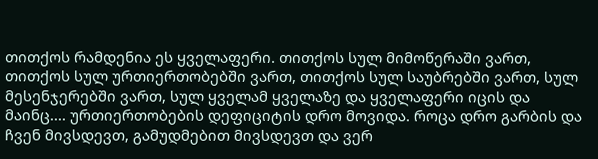თითქოს რამდენია ეს ყველაფერი. თითქოს სულ მიმოწერაში ვართ, თითქოს სულ ურთიერთობებში ვართ, თითქოს სულ საუბრებში ვართ, სულ მესენჯერებში ვართ, სულ ყველამ ყველაზე და ყველაფერი იცის და მაინც.... ურთიერთობების დეფიციტის დრო მოვიდა. როცა დრო გარბის და ჩვენ მივსდევთ, გამუდმებით მივსდევთ და ვერ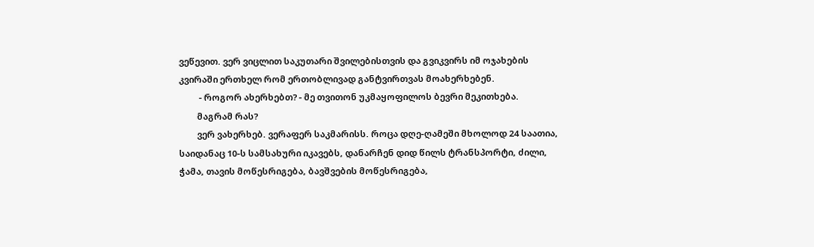ვეწევით. ვერ ვიცლით საკუთარი შვილებისთვის და გვიკვირს იმ ოჯახების კვირაში ერთხელ რომ ერთობლივად განტვირთვას მოახერხებენ.
          - როგორ ახერხებთ? - მე თვითონ უკმაყოფილოს ბევრი მეკითხება.
         მაგრამ რას?
         ვერ ვახერხებ. ვერაფერ საკმარისს. როცა დღე-ღამეში მხოლოდ 24 საათია, საიდანაც 10-ს სამსახური იკავებს, დანარჩენ დიდ წილს ტრანსპორტი, ძილი, ჭამა, თავის მოწესრიგება, ბავშვების მოწესრიგება,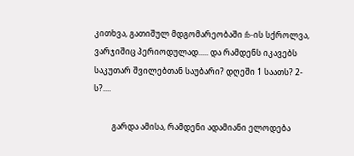კითხვა, გათიშულ მდგომარეობაში fb-ის სქროლვა, ვარჯიშიც პერიოდულად..... და რამდენს იკავებს საკუთარ შვილებთან საუბარი? დღეში 1 საათს? 2-ს?....

         გარდა ამისა, რამდენი ადამიანი ელოდება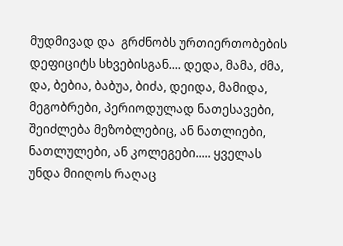მუდმივად და  გრძნობს ურთიერთობების დეფიციტს სხვებისგან.... დედა, მამა, ძმა, და, ბებია, ბაბუა, ბიძა, დეიდა, მამიდა, მეგობრები, პერიოდულად ნათესავები, შეიძლება მეზობლებიც, ან ნათლიები, ნათლულები, ან კოლეგები..... ყველას უნდა მიიღოს რაღაც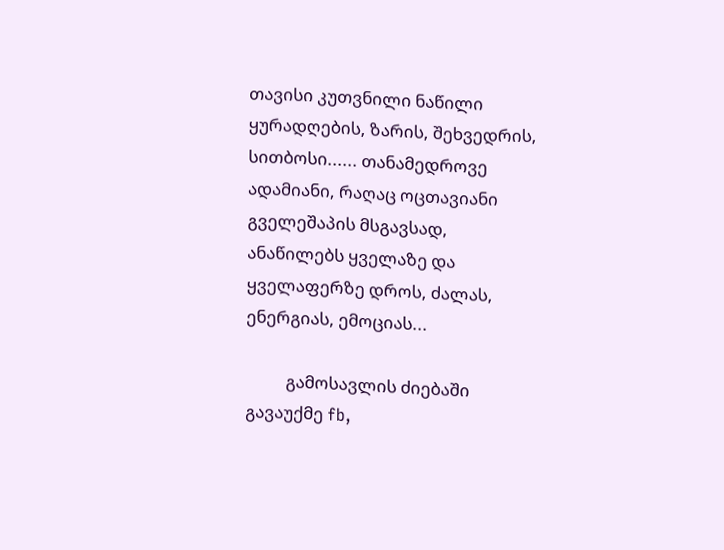თავისი კუთვნილი ნაწილი ყურადღების, ზარის, შეხვედრის, სითბოსი...... თანამედროვე ადამიანი, რაღაც ოცთავიანი გველეშაპის მსგავსად, ანაწილებს ყველაზე და ყველაფერზე დროს, ძალას, ენერგიას, ემოციას...

          გამოსავლის ძიებაში გავაუქმე fb,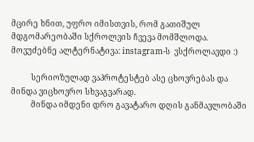მცირე ხნით, უფრო იმისთვის, რომ გათიშულ მდგომარეობაში სქროლვის ჩვევა მომშლოდა. მოვუძებნე ალტერნატივა: instagram-ს  ვსქროლავდი :)

          სერიოზულად ვაპროტესტებ ასე ცხოვრებას და მინდა ვიცხოვრო სხვაგვარად.
          მინდა იმდენი დრო გავატარო დღის განმავლობაში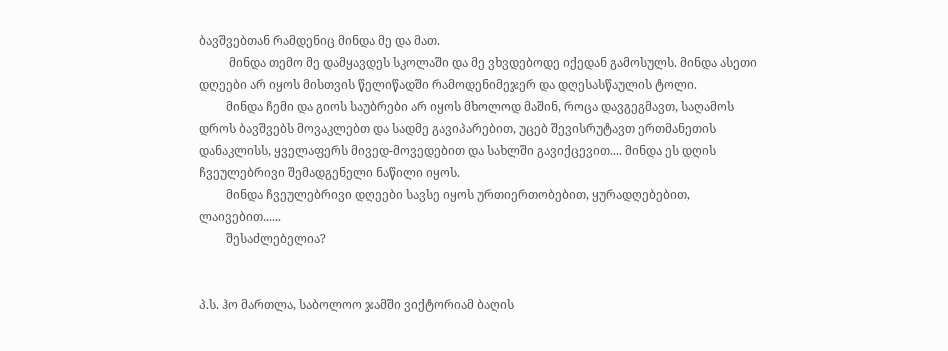ბავშვებთან რამდენიც მინდა მე და მათ.
          მინდა თემო მე დამყავდეს სკოლაში და მე ვხვდებოდე იქედან გამოსულს. მინდა ასეთი დღეები არ იყოს მისთვის წელიწადში რამოდენიმეჯერ და დღესასწაულის ტოლი.
         მინდა ჩემი და გიოს საუბრები არ იყოს მხოლოდ მაშინ, როცა დავგეგმავთ, საღამოს დროს ბავშვებს მოვაკლებთ და სადმე გავიპარებით, უცებ შევისრუტავთ ერთმანეთის დანაკლისს, ყველაფერს მივედ-მოვედებით და სახლში გავიქცევით.... მინდა ეს დღის ჩვეულებრივი შემადგენელი ნაწილი იყოს.
         მინდა ჩვეულებრივი დღეები სავსე იყოს ურთიერთობებით, ყურადღებებით, ლაივებით......
         შესაძლებელია?


პ.ს. ჰო მართლა, საბოლოო ჯამში ვიქტორიამ ბაღის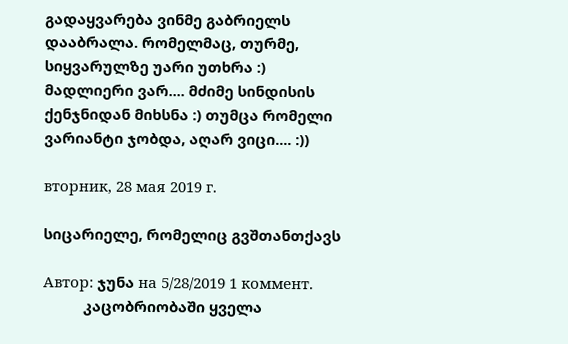გადაყვარება ვინმე გაბრიელს დააბრალა. რომელმაც, თურმე, სიყვარულზე უარი უთხრა :) მადლიერი ვარ.... მძიმე სინდისის ქენჯნიდან მიხსნა :) თუმცა რომელი ვარიანტი ჯობდა, აღარ ვიცი.... :))

вторник, 28 мая 2019 г.

სიცარიელე, რომელიც გვშთანთქავს

Автор: ჯუნა на 5/28/2019 1 коммент.
          კაცობრიობაში ყველა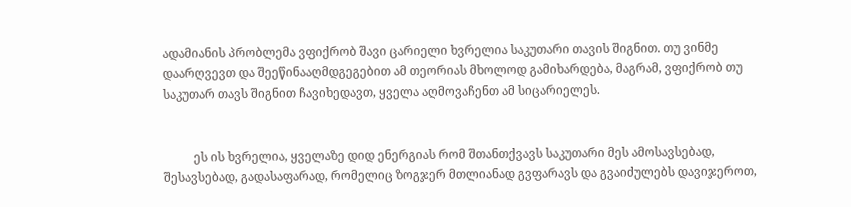ადამიანის პრობლემა ვფიქრობ შავი ცარიელი ხვრელია საკუთარი თავის შიგნით. თუ ვინმე დაარღვევთ და შეეწინააღმდგეგებით ამ თეორიას მხოლოდ გამიხარდება, მაგრამ, ვფიქრობ თუ საკუთარ თავს შიგნით ჩავიხედავთ, ყველა აღმოვაჩენთ ამ სიცარიელეს.


          ეს ის ხვრელია, ყველაზე დიდ ენერგიას რომ შთანთქვავს საკუთარი მეს ამოსავსებად, შესავსებად, გადასაფარად, რომელიც ზოგჯერ მთლიანად გვფარავს და გვაიძულებს დავიჯეროთ,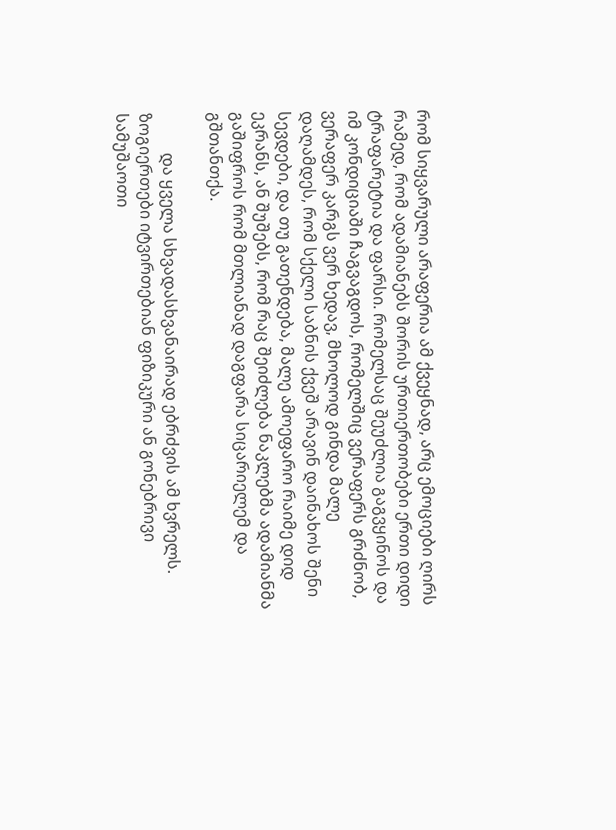რომ სიყვარული არაფერია ამ ქვეყნად, არც ემოციები ღირს რამედ, რომ ადამიანებს შორის ურთიერთობები ერთი დიდი ტრაფარეტია და ფარსი. რომელსაც შეუძლია გაგვყინოს და იმ კონდიციაში ჩაგვაგდოს, რომელშიც ვერაფერს გრძნობ, ვერაფერ კარგს ვერ ხედავ, მხოლოდ გინდა მალე დაღამდეს, რომ სქელი საბნის ქვეშ არავინ დაინახოს შენი სევდები, და თუ გათენდება, მალე ამოეფარო რაიმე დიდ ეკრანს, ან შუშებს, რომ რაც შეიძლება ნაკლებმა ადამიანმა გაშიფროს რომ მთლიანად დაგფარა სიცარიელემ და გშთანთქა.

          და ყველა სხვადასხვანაირად ებრძვის ამ ხვრელს. ზოგიერთები იტვირთებიან ფიზიკური ან გონებრივი სამუშაოთი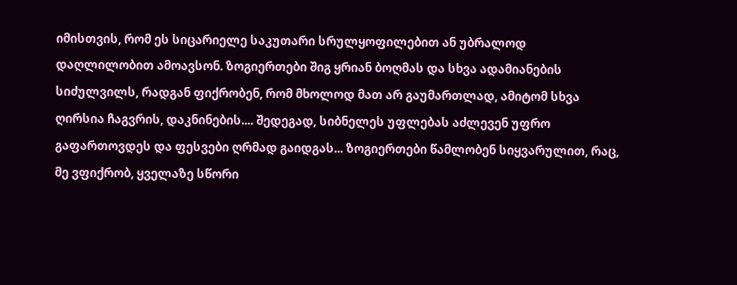იმისთვის, რომ ეს სიცარიელე საკუთარი სრულყოფილებით ან უბრალოდ დაღლილობით ამოავსონ. ზოგიერთები შიგ ყრიან ბოღმას და სხვა ადამიანების სიძულვილს, რადგან ფიქრობენ, რომ მხოლოდ მათ არ გაუმართლად, ამიტომ სხვა ღირსია ჩაგვრის, დაკნინების.... შედეგად, სიბნელეს უფლებას აძლევენ უფრო გაფართოვდეს და ფესვები ღრმად გაიდგას... ზოგიერთები წამლობენ სიყვარულით, რაც, მე ვფიქრობ, ყველაზე სწორი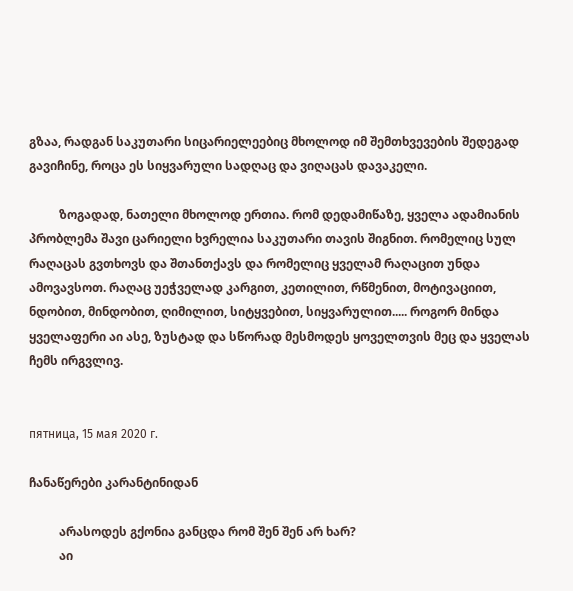გზაა, რადგან საკუთარი სიცარიელეებიც მხოლოდ იმ შემთხვევების შედეგად გავიჩინე, როცა ეს სიყვარული სადღაც და ვიღაცას დავაკელი.

          ზოგადად, ნათელი მხოლოდ ერთია. რომ დედამიწაზე, ყველა ადამიანის პრობლემა შავი ცარიელი ხვრელია საკუთარი თავის შიგნით. რომელიც სულ რაღაცას გვთხოვს და შთანთქავს და რომელიც ყველამ რაღაცით უნდა ამოვავსოთ. რაღაც უეჭველად კარგით, კეთილით, რწმენით, მოტივაციით, ნდობით, მინდობით, ღიმილით, სიტყვებით, სიყვარულით..... როგორ მინდა ყველაფერი აი ასე, ზუსტად და სწორად მესმოდეს ყოველთვის მეც და ყველას ჩემს ირგვლივ.


пятница, 15 мая 2020 г.

ჩანაწერები კარანტინიდან

          არასოდეს გქონია განცდა რომ შენ შენ არ ხარ?
          აი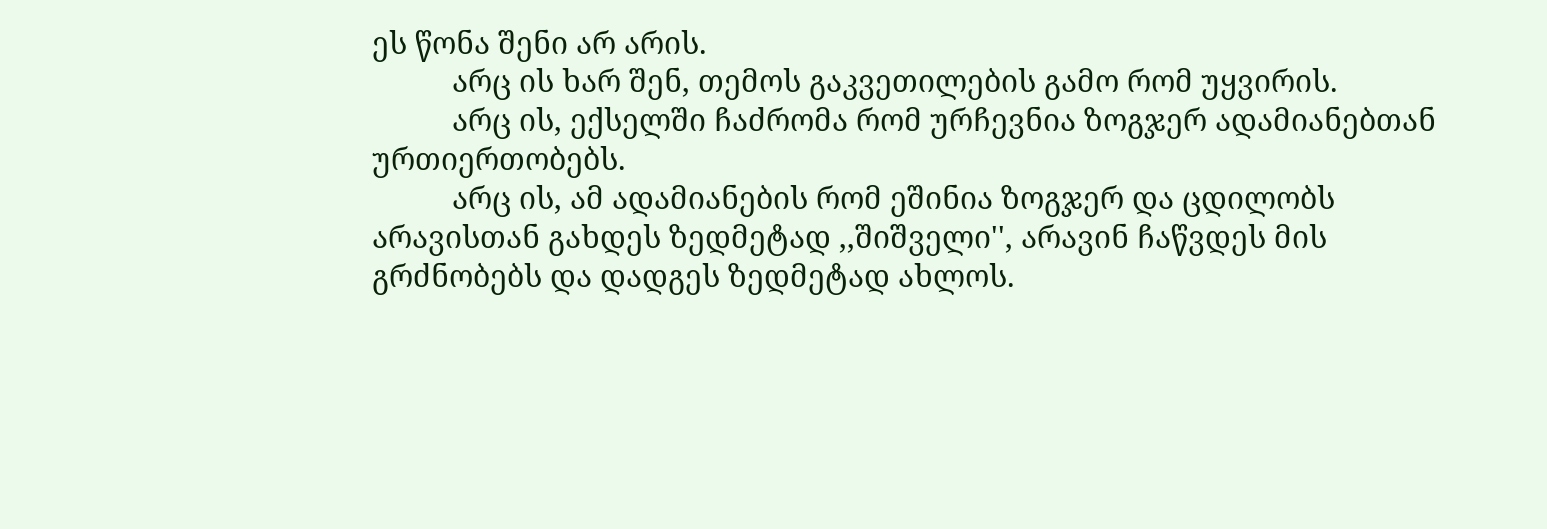ეს წონა შენი არ არის.
          არც ის ხარ შენ, თემოს გაკვეთილების გამო რომ უყვირის.
          არც ის, ექსელში ჩაძრომა რომ ურჩევნია ზოგჯერ ადამიანებთან ურთიერთობებს.
          არც ის, ამ ადამიანების რომ ეშინია ზოგჯერ და ცდილობს არავისთან გახდეს ზედმეტად ,,შიშველი'', არავინ ჩაწვდეს მის გრძნობებს და დადგეს ზედმეტად ახლოს.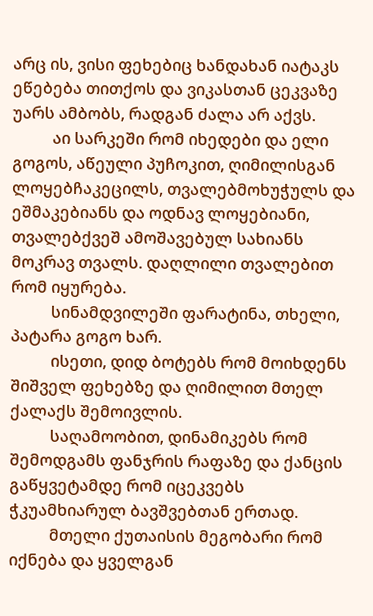არც ის, ვისი ფეხებიც ხანდახან იატაკს ეწებება თითქოს და ვიკასთან ცეკვაზე უარს ამბობს, რადგან ძალა არ აქვს.
          აი სარკეში რომ იხედები და ელი გოგოს, აწეული პუჩოკით, ღიმილისგან ლოყებჩაკეცილს, თვალებმოხუჭულს და ეშმაკებიანს და ოდნავ ლოყებიანი, თვალებქვეშ ამოშავებულ სახიანს მოკრავ თვალს. დაღლილი თვალებით რომ იყურება.
          სინამდვილეში ფარატინა, თხელი, პატარა გოგო ხარ.
          ისეთი, დიდ ბოტებს რომ მოიხდენს შიშველ ფეხებზე და ღიმილით მთელ ქალაქს შემოივლის.
          საღამოობით, დინამიკებს რომ შემოდგამს ფანჯრის რაფაზე და ქანცის გაწყვეტამდე რომ იცეკვებს ჭკუამხიარულ ბავშვებთან ერთად.
          მთელი ქუთაისის მეგობარი რომ იქნება და ყველგან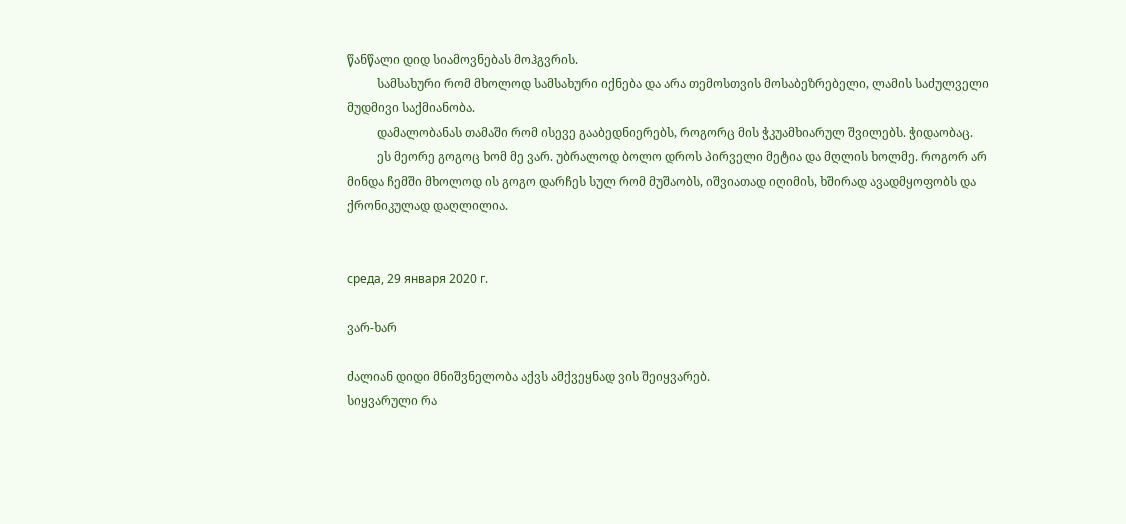წანწალი დიდ სიამოვნებას მოჰგვრის.
          სამსახური რომ მხოლოდ სამსახური იქნება და არა თემოსთვის მოსაბეზრებელი, ლამის საძულველი მუდმივი საქმიანობა.
          დამალობანას თამაში რომ ისევე გააბედნიერებს, როგორც მის ჭკუამხიარულ შვილებს. ჭიდაობაც.
          ეს მეორე გოგოც ხომ მე ვარ. უბრალოდ ბოლო დროს პირველი მეტია და მღლის ხოლმე. როგორ არ მინდა ჩემში მხოლოდ ის გოგო დარჩეს სულ რომ მუშაობს, იშვიათად იღიმის, ხშირად ავადმყოფობს და ქრონიკულად დაღლილია.


среда, 29 января 2020 г.

ვარ-ხარ

ძალიან დიდი მნიშვნელობა აქვს ამქვეყნად ვის შეიყვარებ.
სიყვარული რა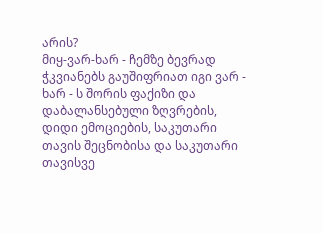არის?
მიყ-ვარ-ხარ - ჩემზე ბევრად ჭკვიანებს გაუშიფრიათ იგი ვარ - ხარ - ს შორის ფაქიზი და დაბალანსებული ზღვრების, დიდი ემოციების, საკუთარი თავის შეცნობისა და საკუთარი თავისვე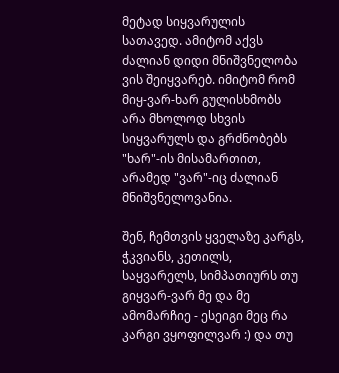მეტად სიყვარულის სათავედ. ამიტომ აქვს ძალიან დიდი მნიშვნელობა ვის შეიყვარებ. იმიტომ რომ მიყ-ვარ-ხარ გულისხმობს არა მხოლოდ სხვის სიყვარულს და გრძნობებს "ხარ"-ის მისამართით, არამედ "ვარ"-იც ძალიან მნიშვნელოვანია.

შენ, ჩემთვის ყველაზე კარგს, ჭკვიანს, კეთილს, საყვარელს, სიმპათიურს თუ გიყვარ-ვარ მე და მე ამომარჩიე - ესეიგი მეც რა კარგი ვყოფილვარ :) და თუ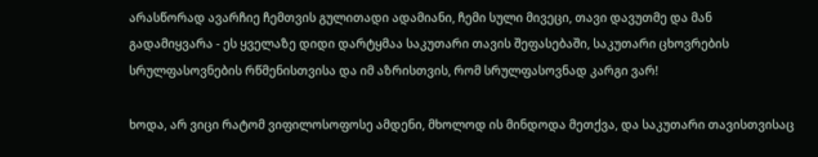არასწორად ავარჩიე ჩემთვის გულითადი ადამიანი, ჩემი სული მივეცი, თავი დავუთმე და მან გადამიყვარა - ეს ყველაზე დიდი დარტყმაა საკუთარი თავის შეფასებაში, საკუთარი ცხოვრების სრულფასოვნების რწმენისთვისა და იმ აზრისთვის, რომ სრულფასოვნად კარგი ვარ!

ხოდა, არ ვიცი რატომ ვიფილოსოფოსე ამდენი, მხოლოდ ის მინდოდა მეთქვა, და საკუთარი თავისთვისაც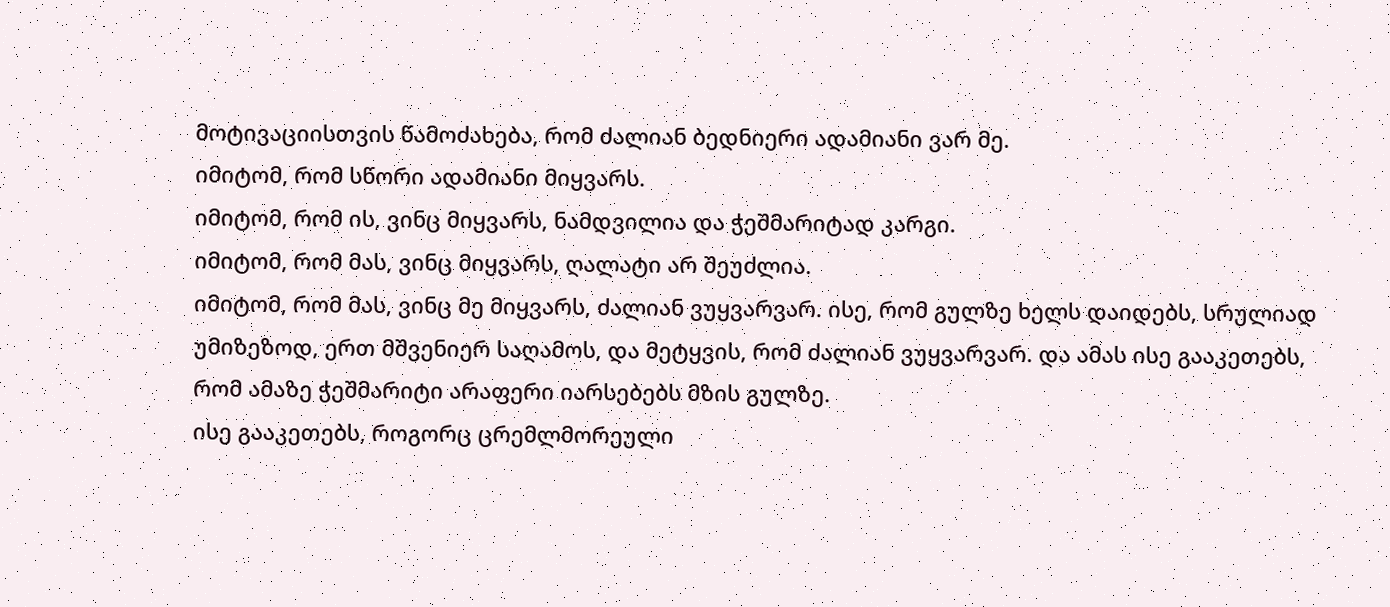მოტივაციისთვის წამოძახება, რომ ძალიან ბედნიერი ადამიანი ვარ მე.
იმიტომ, რომ სწორი ადამიანი მიყვარს.
იმიტომ, რომ ის, ვინც მიყვარს, ნამდვილია და ჭეშმარიტად კარგი.
იმიტომ, რომ მას, ვინც მიყვარს, ღალატი არ შეუძლია.
იმიტომ, რომ მას, ვინც მე მიყვარს, ძალიან ვუყვარვარ. ისე, რომ გულზე ხელს დაიდებს, სრულიად უმიზეზოდ, ერთ მშვენიერ საღამოს, და მეტყვის, რომ ძალიან ვუყვარვარ. და ამას ისე გააკეთებს, რომ ამაზე ჭეშმარიტი არაფერი იარსებებს მზის გულზე.
ისე გააკეთებს, როგორც ცრემლმორეული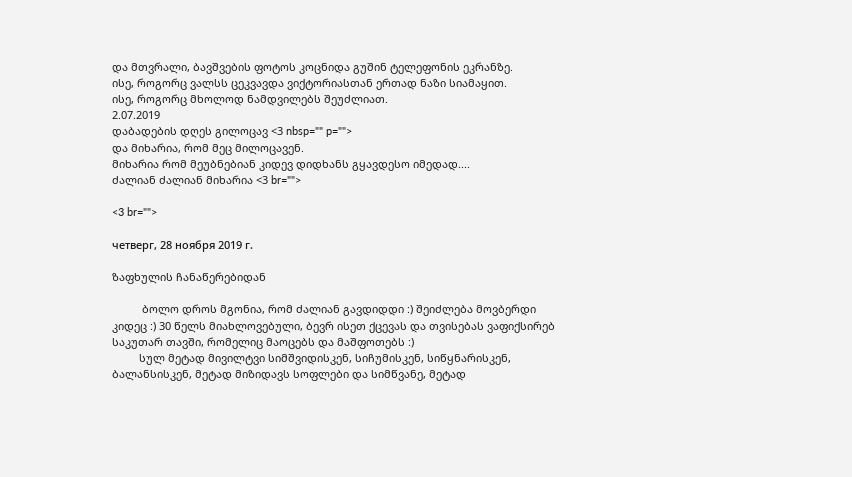და მთვრალი, ბავშვების ფოტოს კოცნიდა გუშინ ტელეფონის ეკრანზე.
ისე, როგორც ვალსს ცეკვავდა ვიქტორიასთან ერთად ნაზი სიამაყით.
ისე, როგორც მხოლოდ ნამდვილებს შეუძლიათ.
2.07.2019
დაბადების დღეს გილოცავ <3 nbsp="" p="">
და მიხარია, რომ მეც მილოცავენ.
მიხარია რომ მეუბნებიან კიდევ დიდხანს გყავდესო იმედად....
ძალიან ძალიან მიხარია <3 br="">

<3 br="">

четверг, 28 ноября 2019 г.

ზაფხულის ჩანაწერებიდან

          ბოლო დროს მგონია, რომ ძალიან გავდიდდი :) შეიძლება მოვბერდი კიდეც :) 30 წელს მიახლოვებული, ბევრ ისეთ ქცევას და თვისებას ვაფიქსირებ საკუთარ თავში, რომელიც მაოცებს და მაშფოთებს :)
         სულ მეტად მივილტვი სიმშვიდისკენ, სიჩუმისკენ, სიწყნარისკენ, ბალანსისკენ, მეტად მიზიდავს სოფლები და სიმწვანე, მეტად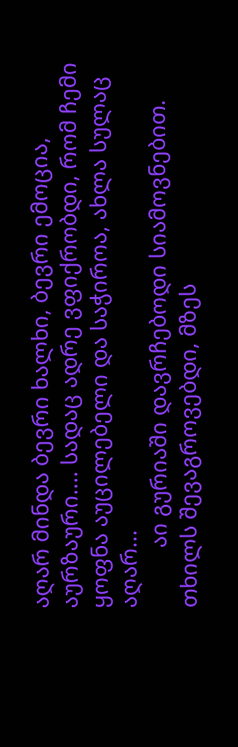აღარ მინდა ბევრი ხალხი, ბევრი ემოცია, აურზაური.... სადაც ადრე ვფიქრობდი, რომ ჩემი ყოფნა აუცილებელი და საჭიროა, ახლა სულაც აღარ...
          აი გურიაში დავრჩებოდი სიამოვნებით. თხილს შევაგროვებდი, მზეს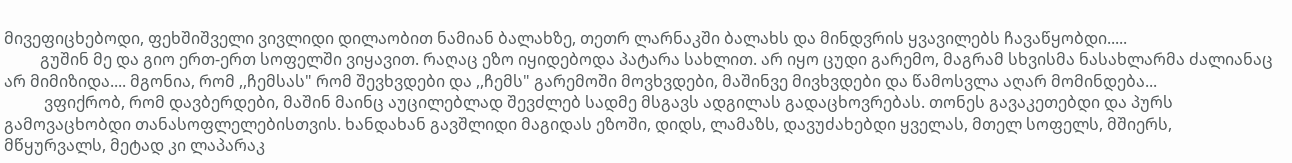მივეფიცხებოდი, ფეხშიშველი ვივლიდი დილაობით ნამიან ბალახზე, თეთრ ლარნაკში ბალახს და მინდვრის ყვავილებს ჩავაწყობდი.....
         გუშინ მე და გიო ერთ-ერთ სოფელში ვიყავით. რაღაც ეზო იყიდებოდა პატარა სახლით. არ იყო ცუდი გარემო, მაგრამ სხვისმა ნასახლარმა ძალიანაც არ მიმიზიდა.... მგონია, რომ ,,ჩემსას" რომ შევხვდები და ,,ჩემს" გარემოში მოვხვდები, მაშინვე მივხვდები და წამოსვლა აღარ მომინდება...
          ვფიქრობ, რომ დავბერდები, მაშინ მაინც აუცილებლად შევძლებ სადმე მსგავს ადგილას გადაცხოვრებას. თონეს გავაკეთებდი და პურს გამოვაცხობდი თანასოფლელებისთვის. ხანდახან გავშლიდი მაგიდას ეზოში, დიდს, ლამაზს, დავუძახებდი ყველას, მთელ სოფელს, მშიერს, მწყურვალს, მეტად კი ლაპარაკ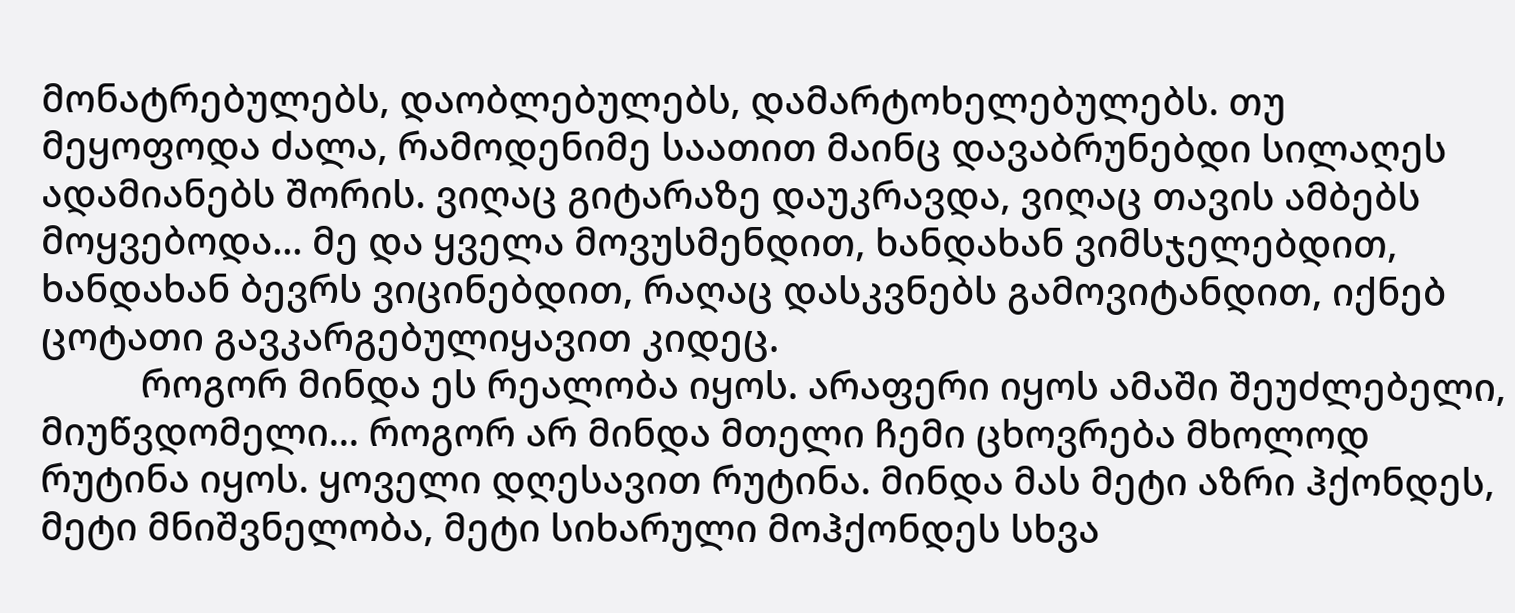მონატრებულებს, დაობლებულებს, დამარტოხელებულებს. თუ მეყოფოდა ძალა, რამოდენიმე საათით მაინც დავაბრუნებდი სილაღეს ადამიანებს შორის. ვიღაც გიტარაზე დაუკრავდა, ვიღაც თავის ამბებს მოყვებოდა... მე და ყველა მოვუსმენდით, ხანდახან ვიმსჯელებდით, ხანდახან ბევრს ვიცინებდით, რაღაც დასკვნებს გამოვიტანდით, იქნებ ცოტათი გავკარგებულიყავით კიდეც.
          როგორ მინდა ეს რეალობა იყოს. არაფერი იყოს ამაში შეუძლებელი, მიუწვდომელი... როგორ არ მინდა მთელი ჩემი ცხოვრება მხოლოდ რუტინა იყოს. ყოველი დღესავით რუტინა. მინდა მას მეტი აზრი ჰქონდეს, მეტი მნიშვნელობა, მეტი სიხარული მოჰქონდეს სხვა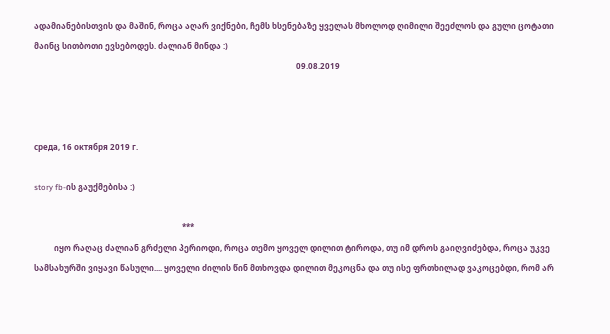ადამიანებისთვის და მაშინ, როცა აღარ ვიქნები, ჩემს ხსენებაზე ყველას მხოლოდ ღიმილი შეეძლოს და გული ცოტათი მაინც სითბოთი ევსებოდეს. ძალიან მინდა :)
                                                                                                                                   09.08.2019



среда, 16 октября 2019 г.

story fb-ის გაუქმებისა :)

                                                                          ***
          იყო რაღაც ძალიან გრძელი პერიოდი, როცა თემო ყოველ დილით ტიროდა, თუ იმ დროს გაიღვიძებდა, როცა უკვე სამსახურში ვიყავი წასული.... ყოველი ძილის წინ მთხოვდა დილით მეკოცნა და თუ ისე ფრთხილად ვაკოცებდი, რომ არ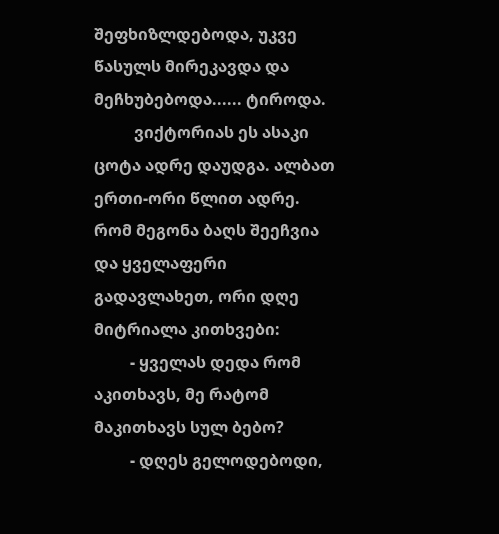შეფხიზლდებოდა, უკვე წასულს მირეკავდა და მეჩხუბებოდა...... ტიროდა.
          ვიქტორიას ეს ასაკი ცოტა ადრე დაუდგა. ალბათ ერთი-ორი წლით ადრე. რომ მეგონა ბაღს შეეჩვია და ყველაფერი გადავლახეთ, ორი დღე მიტრიალა კითხვები:
         - ყველას დედა რომ აკითხავს, მე რატომ მაკითხავს სულ ბებო?
         - დღეს გელოდებოდი,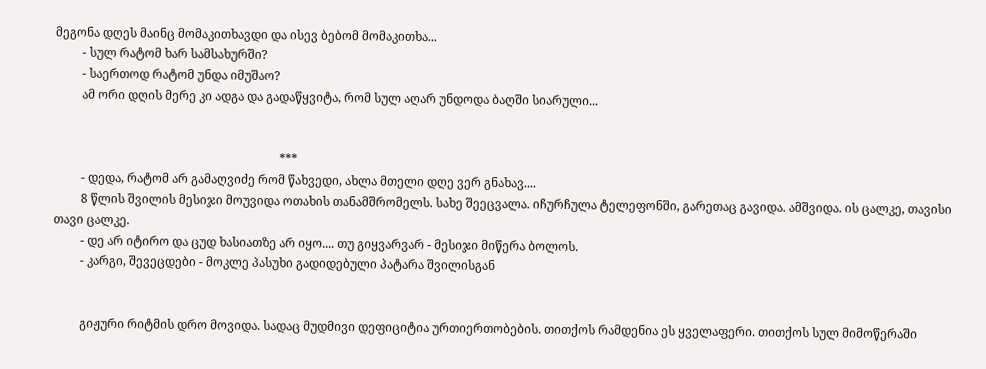მეგონა დღეს მაინც მომაკითხავდი და ისევ ბებომ მომაკითხა...
         - სულ რატომ ხარ სამსახურში?
         - საერთოდ რატომ უნდა იმუშაო?
         ამ ორი დღის მერე კი ადგა და გადაწყვიტა, რომ სულ აღარ უნდოდა ბაღში სიარული...


                                                                           ***
         - დედა, რატომ არ გამაღვიძე რომ წახვედი, ახლა მთელი დღე ვერ გნახავ....
         8 წლის შვილის მესიჯი მოუვიდა ოთახის თანამშრომელს. სახე შეეცვალა. იჩურჩულა ტელეფონში, გარეთაც გავიდა. ამშვიდა. ის ცალკე, თავისი თავი ცალკე.
         - დე არ იტირო და ცუდ ხასიათზე არ იყო.... თუ გიყვარვარ - მესიჯი მიწერა ბოლოს.
         - კარგი, შევეცდები - მოკლე პასუხი გადიდებული პატარა შვილისგან


         გიჟური რიტმის დრო მოვიდა. სადაც მუდმივი დეფიციტია ურთიერთობების. თითქოს რამდენია ეს ყველაფერი. თითქოს სულ მიმოწერაში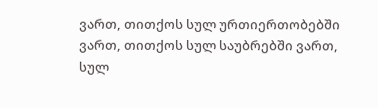ვართ, თითქოს სულ ურთიერთობებში ვართ, თითქოს სულ საუბრებში ვართ, სულ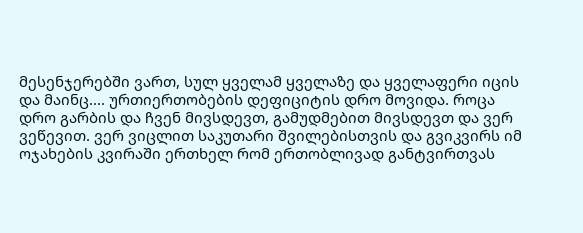მესენჯერებში ვართ, სულ ყველამ ყველაზე და ყველაფერი იცის და მაინც.... ურთიერთობების დეფიციტის დრო მოვიდა. როცა დრო გარბის და ჩვენ მივსდევთ, გამუდმებით მივსდევთ და ვერ ვეწევით. ვერ ვიცლით საკუთარი შვილებისთვის და გვიკვირს იმ ოჯახების კვირაში ერთხელ რომ ერთობლივად განტვირთვას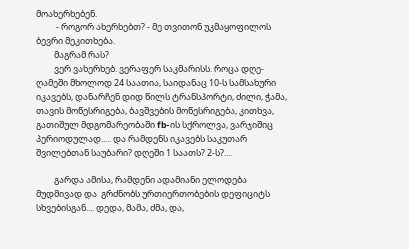მოახერხებენ.
          - როგორ ახერხებთ? - მე თვითონ უკმაყოფილოს ბევრი მეკითხება.
         მაგრამ რას?
         ვერ ვახერხებ. ვერაფერ საკმარისს. როცა დღე-ღამეში მხოლოდ 24 საათია, საიდანაც 10-ს სამსახური იკავებს, დანარჩენ დიდ წილს ტრანსპორტი, ძილი, ჭამა, თავის მოწესრიგება, ბავშვების მოწესრიგება, კითხვა, გათიშულ მდგომარეობაში fb-ის სქროლვა, ვარჯიშიც პერიოდულად..... და რამდენს იკავებს საკუთარ შვილებთან საუბარი? დღეში 1 საათს? 2-ს?....

         გარდა ამისა, რამდენი ადამიანი ელოდება მუდმივად და  გრძნობს ურთიერთობების დეფიციტს სხვებისგან.... დედა, მამა, ძმა, და,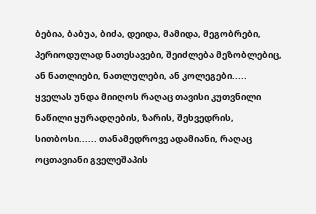ბებია, ბაბუა, ბიძა, დეიდა, მამიდა, მეგობრები, პერიოდულად ნათესავები, შეიძლება მეზობლებიც, ან ნათლიები, ნათლულები, ან კოლეგები..... ყველას უნდა მიიღოს რაღაც თავისი კუთვნილი ნაწილი ყურადღების, ზარის, შეხვედრის, სითბოსი...... თანამედროვე ადამიანი, რაღაც ოცთავიანი გველეშაპის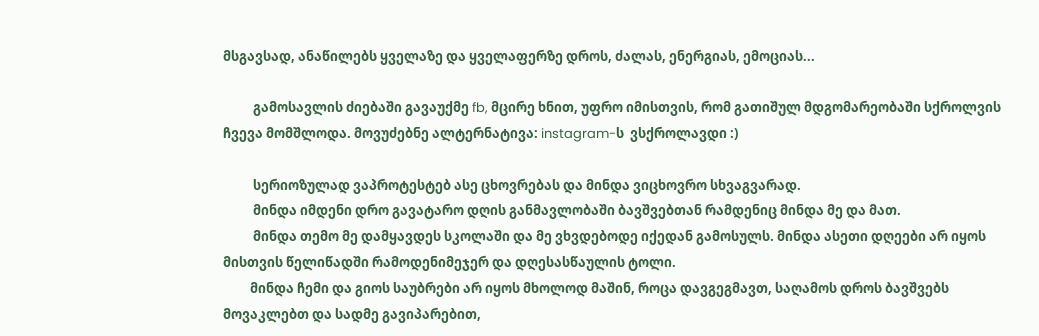მსგავსად, ანაწილებს ყველაზე და ყველაფერზე დროს, ძალას, ენერგიას, ემოციას...

          გამოსავლის ძიებაში გავაუქმე fb, მცირე ხნით, უფრო იმისთვის, რომ გათიშულ მდგომარეობაში სქროლვის ჩვევა მომშლოდა. მოვუძებნე ალტერნატივა: instagram-ს  ვსქროლავდი :)

          სერიოზულად ვაპროტესტებ ასე ცხოვრებას და მინდა ვიცხოვრო სხვაგვარად.
          მინდა იმდენი დრო გავატარო დღის განმავლობაში ბავშვებთან რამდენიც მინდა მე და მათ.
          მინდა თემო მე დამყავდეს სკოლაში და მე ვხვდებოდე იქედან გამოსულს. მინდა ასეთი დღეები არ იყოს მისთვის წელიწადში რამოდენიმეჯერ და დღესასწაულის ტოლი.
         მინდა ჩემი და გიოს საუბრები არ იყოს მხოლოდ მაშინ, როცა დავგეგმავთ, საღამოს დროს ბავშვებს მოვაკლებთ და სადმე გავიპარებით,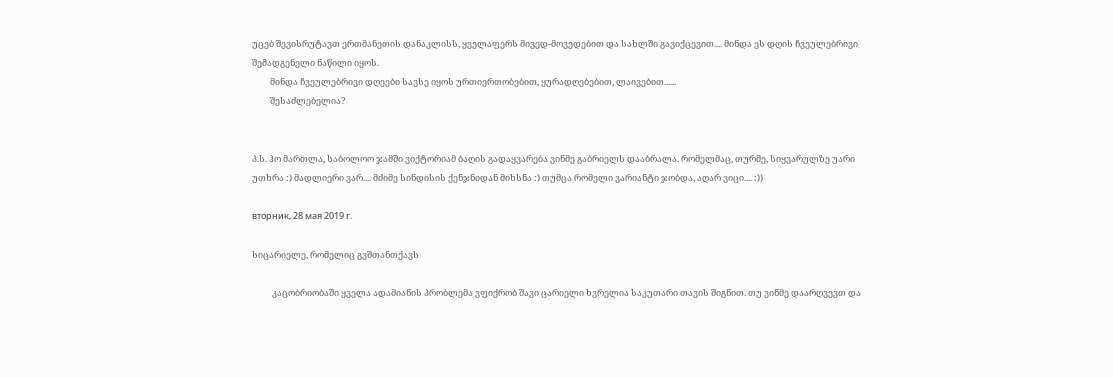უცებ შევისრუტავთ ერთმანეთის დანაკლისს, ყველაფერს მივედ-მოვედებით და სახლში გავიქცევით.... მინდა ეს დღის ჩვეულებრივი შემადგენელი ნაწილი იყოს.
         მინდა ჩვეულებრივი დღეები სავსე იყოს ურთიერთობებით, ყურადღებებით, ლაივებით......
         შესაძლებელია?


პ.ს. ჰო მართლა, საბოლოო ჯამში ვიქტორიამ ბაღის გადაყვარება ვინმე გაბრიელს დააბრალა. რომელმაც, თურმე, სიყვარულზე უარი უთხრა :) მადლიერი ვარ.... მძიმე სინდისის ქენჯნიდან მიხსნა :) თუმცა რომელი ვარიანტი ჯობდა, აღარ ვიცი.... :))

вторник, 28 мая 2019 г.

სიცარიელე, რომელიც გვშთანთქავს

          კაცობრიობაში ყველა ადამიანის პრობლემა ვფიქრობ შავი ცარიელი ხვრელია საკუთარი თავის შიგნით. თუ ვინმე დაარღვევთ და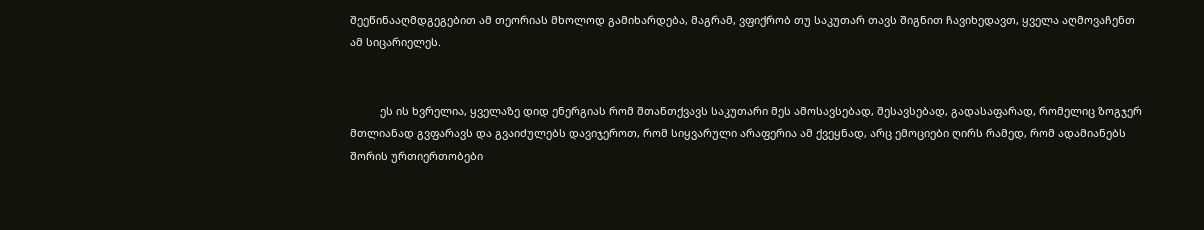შეეწინააღმდგეგებით ამ თეორიას მხოლოდ გამიხარდება, მაგრამ, ვფიქრობ თუ საკუთარ თავს შიგნით ჩავიხედავთ, ყველა აღმოვაჩენთ ამ სიცარიელეს.


          ეს ის ხვრელია, ყველაზე დიდ ენერგიას რომ შთანთქვავს საკუთარი მეს ამოსავსებად, შესავსებად, გადასაფარად, რომელიც ზოგჯერ მთლიანად გვფარავს და გვაიძულებს დავიჯეროთ, რომ სიყვარული არაფერია ამ ქვეყნად, არც ემოციები ღირს რამედ, რომ ადამიანებს შორის ურთიერთობები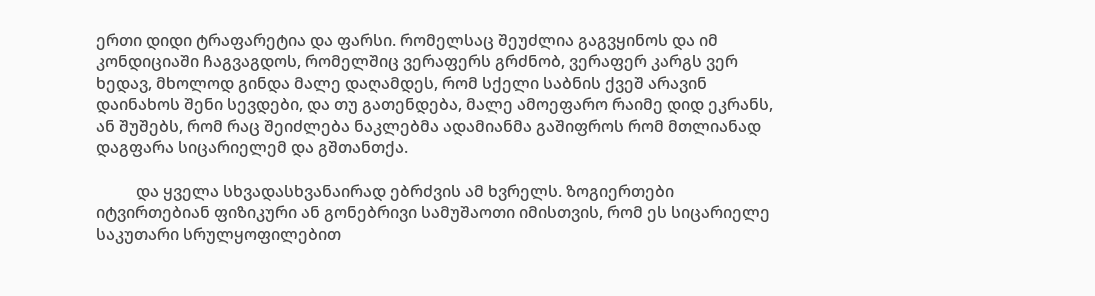ერთი დიდი ტრაფარეტია და ფარსი. რომელსაც შეუძლია გაგვყინოს და იმ კონდიციაში ჩაგვაგდოს, რომელშიც ვერაფერს გრძნობ, ვერაფერ კარგს ვერ ხედავ, მხოლოდ გინდა მალე დაღამდეს, რომ სქელი საბნის ქვეშ არავინ დაინახოს შენი სევდები, და თუ გათენდება, მალე ამოეფარო რაიმე დიდ ეკრანს, ან შუშებს, რომ რაც შეიძლება ნაკლებმა ადამიანმა გაშიფროს რომ მთლიანად დაგფარა სიცარიელემ და გშთანთქა.

          და ყველა სხვადასხვანაირად ებრძვის ამ ხვრელს. ზოგიერთები იტვირთებიან ფიზიკური ან გონებრივი სამუშაოთი იმისთვის, რომ ეს სიცარიელე საკუთარი სრულყოფილებით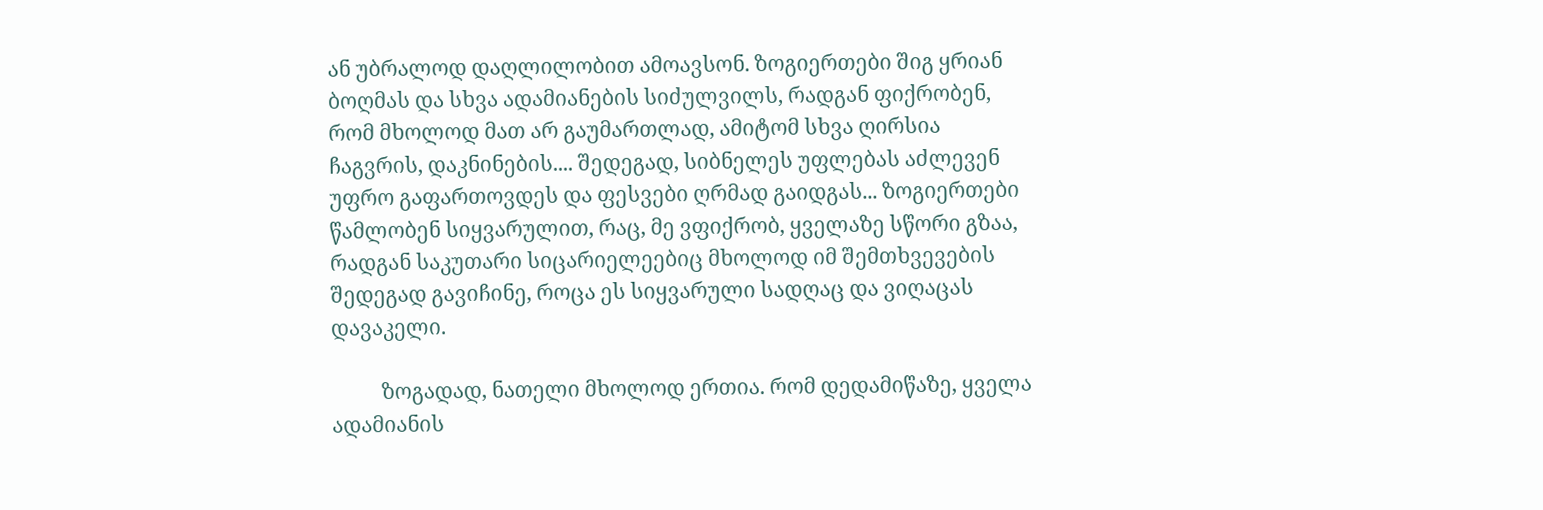ან უბრალოდ დაღლილობით ამოავსონ. ზოგიერთები შიგ ყრიან ბოღმას და სხვა ადამიანების სიძულვილს, რადგან ფიქრობენ, რომ მხოლოდ მათ არ გაუმართლად, ამიტომ სხვა ღირსია ჩაგვრის, დაკნინების.... შედეგად, სიბნელეს უფლებას აძლევენ უფრო გაფართოვდეს და ფესვები ღრმად გაიდგას... ზოგიერთები წამლობენ სიყვარულით, რაც, მე ვფიქრობ, ყველაზე სწორი გზაა, რადგან საკუთარი სიცარიელეებიც მხოლოდ იმ შემთხვევების შედეგად გავიჩინე, როცა ეს სიყვარული სადღაც და ვიღაცას დავაკელი.

          ზოგადად, ნათელი მხოლოდ ერთია. რომ დედამიწაზე, ყველა ადამიანის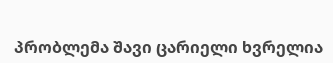პრობლემა შავი ცარიელი ხვრელია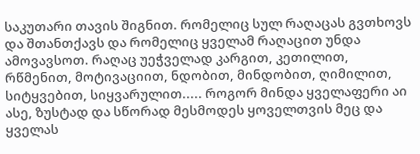საკუთარი თავის შიგნით. რომელიც სულ რაღაცას გვთხოვს და შთანთქავს და რომელიც ყველამ რაღაცით უნდა ამოვავსოთ. რაღაც უეჭველად კარგით, კეთილით, რწმენით, მოტივაციით, ნდობით, მინდობით, ღიმილით, სიტყვებით, სიყვარულით..... როგორ მინდა ყველაფერი აი ასე, ზუსტად და სწორად მესმოდეს ყოველთვის მეც და ყველას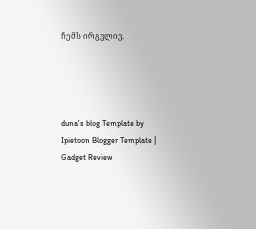ჩემს ირგვლივ.




duna's blog Template by Ipietoon Blogger Template | Gadget Review